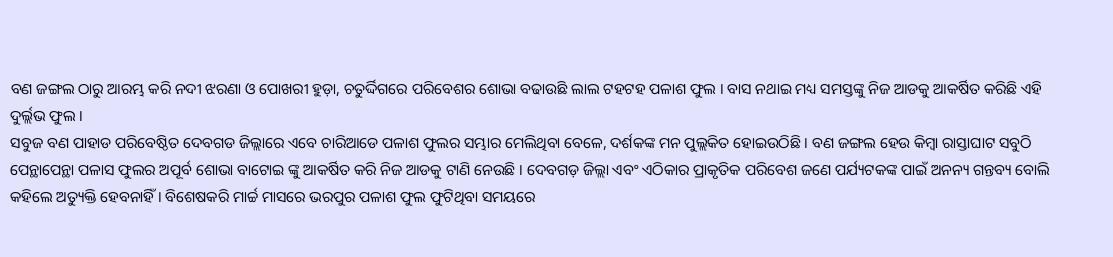ବଣ ଜଙ୍ଗଲ ଠାରୁ ଆରମ୍ଭ କରି ନଦୀ ଝରଣା ଓ ପୋଖରୀ ହୁଡ଼ା, ଚତୁର୍ଦ୍ଦିଗରେ ପରିବେଶର ଶୋଭା ବଢାଉଛି ଲାଲ ଟହଟହ ପଳାଶ ଫୁଲ । ବାସ ନଥାଇ ମଧ୍ୟ ସମସ୍ତଙ୍କୁ ନିଜ ଆଡକୁ ଆକର୍ଷିତ କରିଛି ଏହି ଦୁର୍ଲ୍ଲଭ ଫୁଲ ।
ସବୁଜ ବଣ ପାହାଡ ପରିବେଷ୍ଠିତ ଦେବଗଡ ଜିଲ୍ଲାରେ ଏବେ ଚାରିଆଡେ ପଳାଶ ଫୁଲର ସମ୍ଭାର ମେଲିଥିବା ବେଳେ, ଦର୍ଶକଙ୍କ ମନ ପୁଲ୍ଲକିତ ହୋଇଉଠିଛି । ବଣ ଜଙ୍ଗଲ ହେଉ କିମ୍ବା ରାସ୍ତାଘାଟ ସବୁଠି ପେନ୍ଥାପେନ୍ଥା ପଳାସ ଫୁଲର ଅପୂର୍ବ ଶୋଭା ବାଟୋଇ ଙ୍କୁ ଆକର୍ଷିତ କରି ନିଜ ଆଡକୁ ଟାଣି ନେଉଛି । ଦେବଗଡ଼ ଜିଲ୍ଲା ଏବଂ ଏଠିକାର ପ୍ରାକୃତିକ ପରିବେଶ ଜଣେ ପର୍ଯ୍ୟଟକଙ୍କ ପାଇଁ ଅନନ୍ୟ ଗନ୍ତବ୍ୟ ବୋଲି କହିଲେ ଅତ୍ୟୁକ୍ତି ହେବନାହିଁ । ବିଶେଷକରି ମାର୍ଚ୍ଚ ମାସରେ ଭରପୁର ପଳାଶ ଫୁଲ ଫୁଟିଥିବା ସମୟରେ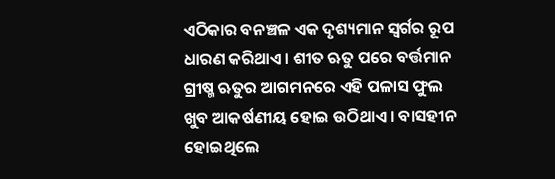ଏଠିକାର ବନଞ୍ଚଳ ଏକ ଦୃଶ୍ୟମାନ ସ୍ୱର୍ଗର ରୂପ ଧାରଣ କରିଥାଏ । ଶୀତ ଋତୁ ପରେ ବର୍ତ୍ତମାନ ଗ୍ରୀଷ୍ମ ଋତୁର ଆଗମନରେ ଏହି ପଳାସ ଫୁଲ ଖୁବ ଆକର୍ଷଣୀୟ ହୋଇ ଉଠିଥାଏ । ବାସହୀନ ହୋଇଥିଲେ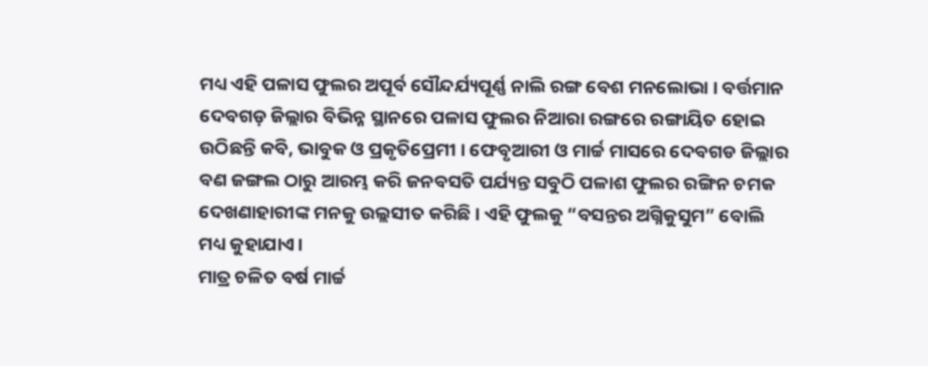ମଧ୍ୟ ଏହି ପଳାସ ଫୁଲର ଅପୂର୍ବ ସୌନ୍ଦର୍ଯ୍ୟପୂର୍ଣ୍ଣ ନାଲି ରଙ୍ଗ ବେଶ ମନଲୋଭା । ବର୍ତ୍ତମାନ ଦେବଗଡ଼ ଜିଲ୍ଲାର ବିଭିନ୍ନ ସ୍ଥାନରେ ପଳାସ ଫୁଲର ନିଆରା ରଙ୍ଗରେ ରଙ୍ଗାୟିତ ହୋଇ ଉଠିଛନ୍ତି କବି, ଭାବୁକ ଓ ପ୍ରକୃତିପ୍ରେମୀ । ଫେବୃଆରୀ ଓ ମାର୍ଚ୍ଚ ମାସରେ ଦେବଗଡ ଜିଲ୍ଲାର ବଣ ଜଙ୍ଗଲ ଠାରୁ ଆରମ୍ଭ କରି ଜନବସତି ପର୍ଯ୍ୟନ୍ତ ସବୁଠି ପଳାଶ ଫୁଲର ରଙ୍ଗିନ ଚମକ ଦେଖଣାହାରୀଙ୍କ ମନକୁ ଉଲ୍ଲସୀତ କରିଛି । ଏହି ଫୁଲକୁ “ବସନ୍ତର ଅଗ୍ନିକୁସୁମ” ବୋଲି ମଧ୍ୟ କୁହାଯାଏ।
ମାତ୍ର ଚଳିତ ବର୍ଷ ମାର୍ଚ୍ଚ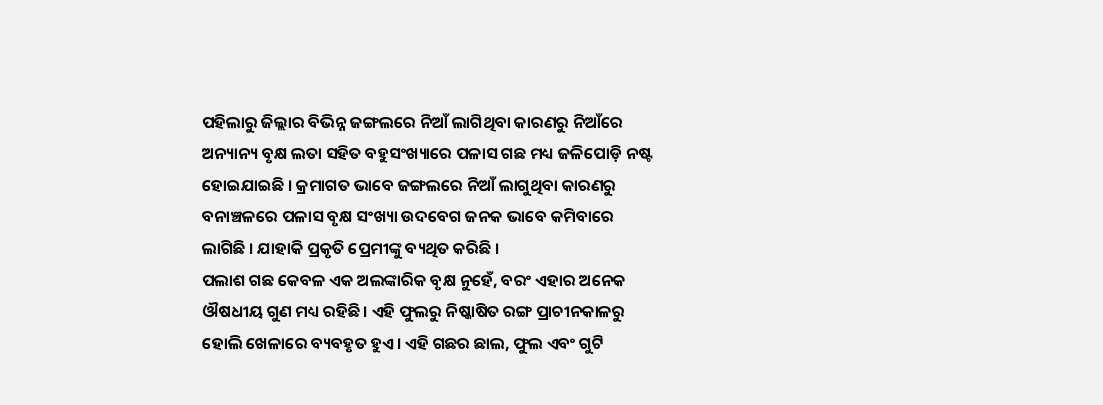ପହିଲାରୁ ଜିଲ୍ଲାର ବିଭିନ୍ନ ଜଙ୍ଗଲରେ ନିଆଁ ଲାଗିଥିବା କାରଣରୁ ନିଆଁରେ ଅନ୍ୟାନ୍ୟ ବୃକ୍ଷ ଲତା ସହିତ ବହୁସଂଖ୍ୟାରେ ପଳାସ ଗଛ ମଧ୍ୟ ଜଳିପୋଡ଼ି ନଷ୍ଟ ହୋଇଯାଇଛି । କ୍ରମାଗତ ଭାବେ ଜଙ୍ଗଲରେ ନିଆଁ ଲାଗୁଥିବା କାରଣରୁ ବନାଞ୍ଚଳରେ ପଳାସ ବୃକ୍ଷ ସଂଖ୍ୟା ଉଦବେଗ ଜନକ ଭାବେ କମିବାରେ ଲାଗିଛି । ଯାହାକି ପ୍ରକୃତି ପ୍ରେମୀଙ୍କୁ ବ୍ୟଥିତ କରିଛି ।
ପଲାଶ ଗଛ କେବଳ ଏକ ଅଲଙ୍କାରିକ ବୃକ୍ଷ ନୁହେଁ, ବରଂ ଏହାର ଅନେକ ଔଷଧୀୟ ଗୁଣ ମଧ୍ୟ ରହିଛି। ଏହି ଫୁଲରୁ ନିଷ୍କାଷିତ ରଙ୍ଗ ପ୍ରାଚୀନକାଳରୁ ହୋଲି ଖେଳାରେ ବ୍ୟବହୃତ ହୁଏ। ଏହି ଗଛର ଛାଲ, ଫୁଲ ଏବଂ ଗୁଟି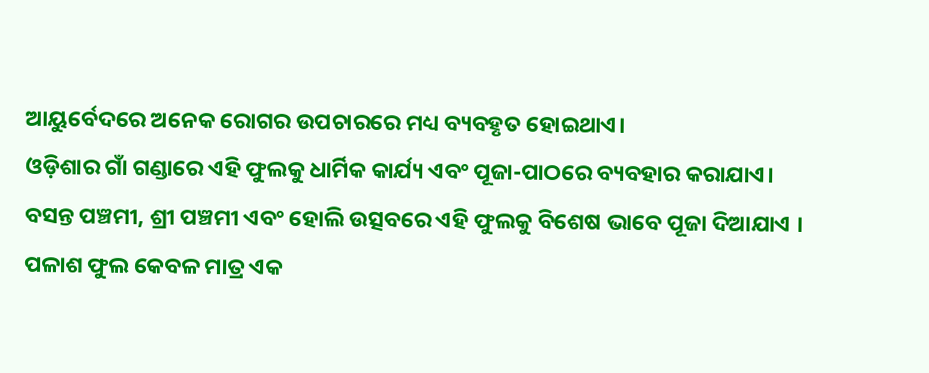ଆୟୁର୍ବେଦରେ ଅନେକ ରୋଗର ଉପଚାରରେ ମଧ୍ୟ ବ୍ୟବହୃତ ହୋଇଥାଏ।
ଓଡ଼ିଶାର ଗାଁ ଗଣ୍ଡାରେ ଏହି ଫୁଲକୁ ଧାର୍ମିକ କାର୍ଯ୍ୟ ଏବଂ ପୂଜା-ପାଠରେ ବ୍ୟବହାର କରାଯାଏ। ବସନ୍ତ ପଞ୍ଚମୀ, ଶ୍ରୀ ପଞ୍ଚମୀ ଏବଂ ହୋଲି ଉତ୍ସବରେ ଏହି ଫୁଲକୁ ବିଶେଷ ଭାବେ ପୂଜା ଦିଆଯାଏ । ପଳାଶ ଫୁଲ କେବଳ ମାତ୍ର ଏକ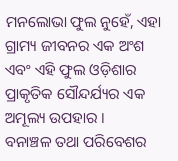ମନଲୋଭା ଫୁଲ ନୁହେଁ, ଏହା ଗ୍ରାମ୍ୟ ଜୀବନର ଏକ ଅଂଶ ଏବଂ ଏହି ଫୁଲ ଓଡ଼ିଶାର ପ୍ରାକୃତିକ ସୌନ୍ଦର୍ଯ୍ୟର ଏକ ଅମୂଲ୍ୟ ଉପହାର ।
ବନାଞ୍ଚଳ ତଥା ପରିବେଶର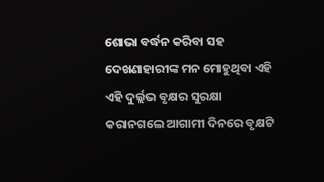ଶୋଭା ବର୍ଦ୍ଧନ କରିବା ସହ ଦେଖଣାହାରୀଙ୍କ ମନ ମୋହୁଥିବା ଏହି ଏହି ଦୁର୍ଲ୍ଲଭ ବୃକ୍ଷର ସୁରକ୍ଷା କରାନଗଲେ ଆଗାମୀ ଦିନରେ ବୃକ୍ଷଟି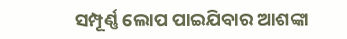ସମ୍ପୂର୍ଣ୍ଣ ଲୋପ ପାଇଯିବାର ଆଶଙ୍କା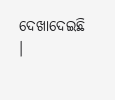ଦେଖାଦେଇଛି ।